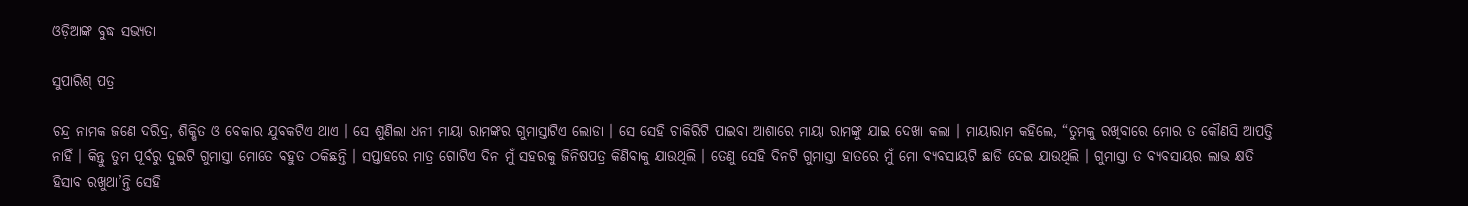ଓଡ଼ିଆଙ୍କ ବୁଦ୍ଧ ସଭ୍ୟତା

ସୁପାରିଶ୍ ପତ୍ର

ଚନ୍ଦ୍ର ନାମକ ଜଣେ ଦରିଦ୍ର, ଶିକ୍ଷିତ ଓ ବେକାର ଯୁବକଟିଏ ଥାଏ । ସେ ଶୁଣିଲା ଧନୀ ମାୟା ରାମଙ୍କର ଗୁମାସ୍ତାଟିଏ ଲୋଡା । ସେ ସେହି ଚାକିରିଟି ପାଇବା ଆଶାରେ ମାୟା ରାମଙ୍କୁ ଯାଇ ଦେଖା କଲା । ମାୟାରାମ କହିଲେ, “ତୁମକୁ ରଖିବାରେ ମୋର ତ କୌଣସି ଆପତ୍ତି ନାହିଁ । କିନ୍ତୁ ତୁମ ପୂର୍ବରୁ ଦୁଇଟି ଗୁମାସ୍ତା ମୋତେ ବହୁତ ଠକିଛନ୍ତି । ସପ୍ତାହରେ ମାତ୍ର ଗୋଟିଏ ଦିନ ମୁଁ ସହରକୁ ଜିନିଷପତ୍ର କିଣିବାକୁ ଯାଉଥିଲି । ତେଣୁ ସେହି ଦିନଟି ଗୁମାସ୍ତା ହାତରେ ମୁଁ ମୋ ବ୍ୟବସାୟଟି ଛାଡି ଦେଇ ଯାଉଥିଲି । ଗୁମାସ୍ତା ତ ବ୍ୟବସାୟର ଲାଭ କ୍ଷତି ହିସାବ ରଖୁଥା’ନ୍ତି ସେହି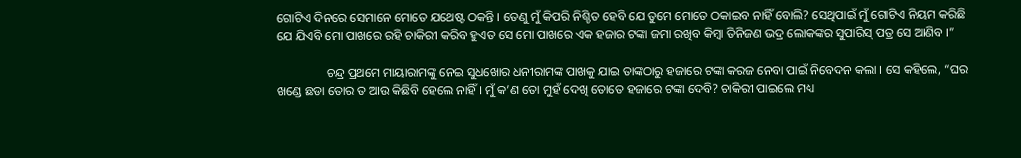ଗୋଟିଏ ଦିନରେ ସେମାନେ ମୋତେ ଯଥେଷ୍ଟ ଠକନ୍ତି । ତେଣୁ ମୁଁ କିପରି ନିଶ୍ଚିତ ହେବି ଯେ ତୁମେ ମୋତେ ଠକାଇବ ନାହିଁ ବୋଲି? ସେଥିପାଇଁ ମୁଁ ଗୋଟିଏ ନିୟମ କରିଛି ଯେ ଯିଏବି ମୋ ପାଖରେ ରହି ଚାକିରୀ କରିବ ହୁଏତ ସେ ମୋ ପାଖରେ ଏକ ହଜାର ଟଙ୍କା ଜମା ରଖିବ କିମ୍ବା ତିନିଜଣ ଭଦ୍ର ଲୋକଙ୍କର ସୁପାରିସ୍ ପତ୍ର ସେ ଆଣିବ ।”

                ଚନ୍ଦ୍ର ପ୍ରଥମେ ମାୟାରାମଙ୍କୁ ନେଇ ସୁଧଖୋର ଧନୀରାମଙ୍କ ପାଖକୁ ଯାଇ ତାଙ୍କଠାରୁ ହଜାରେ ଟଙ୍କା କରଜ ନେବା ପାଇଁ ନିବେଦନ କଲା । ସେ କହିଲେ, “ଘର ଖଣ୍ଡେ ଛଡା ତୋର ତ ଆଉ କିଛିବି ହେଲେ ନାହିଁ । ମୁଁ କ’ଣ ତୋ ମୁହଁ ଦେଖି ତୋତେ ହଜାରେ ଟଙ୍କା ଦେବି? ଚାକିରୀ ପାଇଲେ ମଧ୍ୟ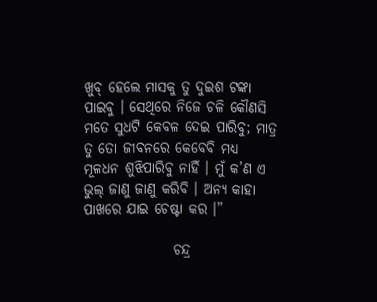ଖୁବ୍ ହେଲେ ମାସକୁ ତୁ ଦୁଇଶ ଟଙ୍କା ପାଇବୁ । ସେଥିରେ ନିଜେ ଚଳି କୌଣସି ମତେ ସୁଧଟି କେବଳ ଦେଇ ପାରିବୁ; ମାତ୍ର ତୁ ତୋ ଜୀବନରେ କେବେବି ମଧ୍ୟ ମୂଳଧନ ଶୁଝିପାରିବୁ ନାହିଁ । ମୁଁ କ’ଣ ଏ ଭୁଲ୍ ଜାଣୁ ଜାଣୁ କରିବି । ଅନ୍ୟ କାହା ପାଖରେ ଯାଇ ଚେଷ୍ଟା କର ।”

                ଚନ୍ଦ୍ର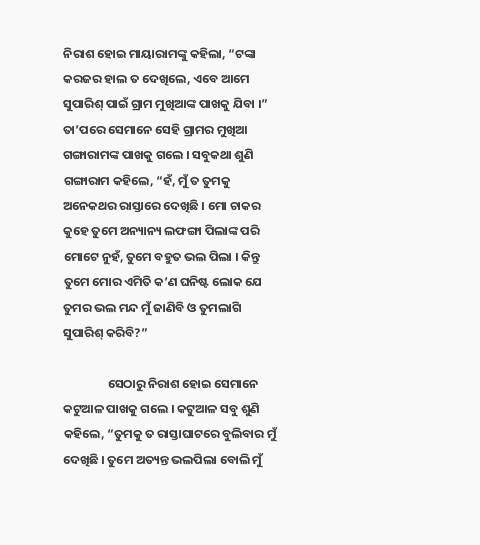ନିରାଶ ହୋଇ ମାୟାରାମଙ୍କୁ କହିଲା, “ଟଙ୍କା କରଜର ହାଲ ତ ଦେଖିଲେ, ଏବେ ଆମେ ସୁପାରିଶ୍ ପାଇଁ ଗ୍ରାମ ମୁଖିଆଙ୍କ ପାଖକୁ ଯିବା ।” ତା’ପରେ ସେମାନେ ସେହି ଗ୍ରାମର ମୁଖିଆ ଗଙ୍ଗାରାମଙ୍କ ପାଖକୁ ଗଲେ । ସବୁକଥା ଶୁଣି ଗଙ୍ଗାରାମ କହିଲେ, “ହଁ, ମୁଁ ତ ତୁମକୁ ଅନେକଥର ରାସ୍ତାରେ ଦେଖିଛି । ମୋ ଚାକର କୁହେ ତୁମେ ଅନ୍ୟାନ୍ୟ ଲଫଙ୍ଗା ପିଲାଙ୍କ ପରି ମୋଟେ ନୁହଁ, ତୁମେ ବହୁତ ଭଲ ପିଲା । କିନ୍ତୁ ତୁମେ ମୋର ଏମିତି କ’ଣ ଘନିଷ୍ଟ ଲୋକ ଯେ ତୁମର ଭଲ ମନ୍ଦ ମୁଁ ଜାଣିବି ଓ ତୁମଲାଗି ସୁପାରିଶ୍ କରିବି?”

                ସେଠାରୁ ନିରାଶ ହୋଇ ସେମାନେ କଟୁଆଳ ପାଖକୁ ଗଲେ । କଟୁଆଳ ସବୁ ଶୁଣି କହିଲେ, “ତୁମକୁ ତ ରାସ୍ତାଘାଟରେ ବୁଲିବାର ମୁଁ ଦେଖିଛି । ତୁମେ ଅତ୍ୟନ୍ତ ଭଲପିଲା ବୋଲି ମୁଁ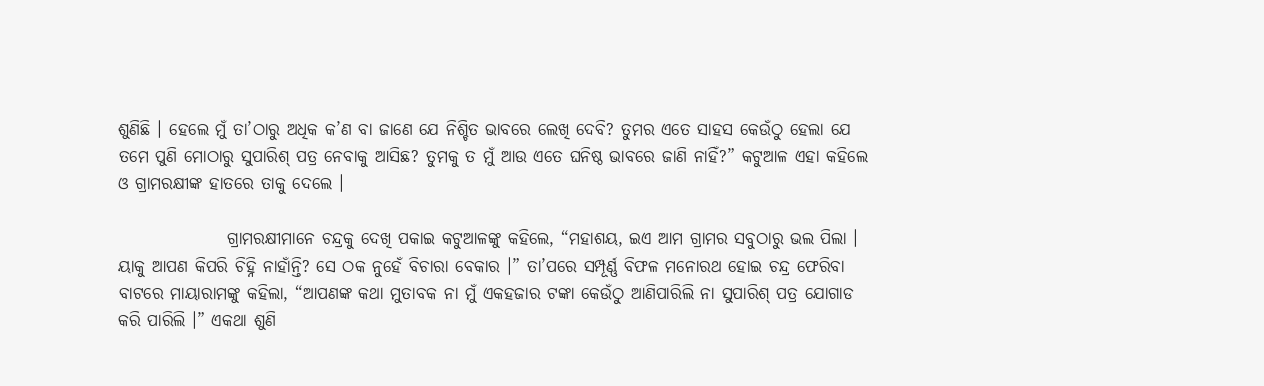ଶୁଣିଛି । ହେଲେ ମୁଁ ତା’ଠାରୁ ଅଧିକ କ’ଣ ବା ଜାଣେ ଯେ ନିଶ୍ଚିତ ଭାବରେ ଲେଖି ଦେବି? ତୁମର ଏତେ ସାହସ କେଉଁଠୁ ହେଲା ଯେ ତମେ ପୁଣି ମୋଠାରୁ ସୁପାରିଶ୍ ପତ୍ର ନେବାକୁ ଆସିଛ? ତୁମକୁ ତ ମୁଁ ଆଉ ଏତେ ଘନିଷ୍ଠ ଭାବରେ ଜାଣି ନାହିଁ?” କଟୁଆଳ ଏହା କହିଲେ ଓ ଗ୍ରାମରକ୍ଷୀଙ୍କ ହାତରେ ତାକୁ ଦେଲେ ।

                ଗ୍ରାମରକ୍ଷୀମାନେ ଚନ୍ଦ୍ରକୁ ଦେଖି ପକାଇ କଟୁଆଳଙ୍କୁ କହିଲେ, “ମହାଶୟ, ଇଏ ଆମ ଗ୍ରାମର ସବୁଠାରୁ ଭଲ ପିଲା । ୟାକୁ ଆପଣ କିପରି ଚିହ୍ନି ନାହାଁନ୍ତି? ସେ ଠକ ନୁହେଁ ବିଚାରା ବେକାର ।” ତା’ପରେ ସମ୍ପୂର୍ଣ୍ଣ ବିଫଳ ମନୋରଥ ହୋଇ ଚନ୍ଦ୍ର ଫେରିବା ବାଟରେ ମାୟାରାମଙ୍କୁ କହିଲା, “ଆପଣଙ୍କ କଥା ମୁତାବକ ନା ମୁଁ ଏକହଜାର ଟଙ୍କା କେଉଁଠୁ ଆଣିପାରିଲି ନା ସୁପାରିଶ୍ ପତ୍ର ଯୋଗାଡ କରି ପାରିଲି ।” ଏକଥା ଶୁଣି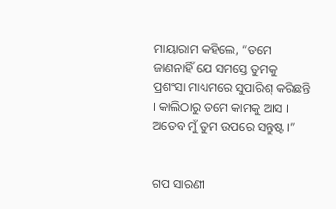ମାୟାରାମ କହିଲେ, “ତମେ ଜାଣନାହିଁ ଯେ ସମସ୍ତେ ତୁମକୁ ପ୍ରଶଂସା ମାଧ୍ୟମରେ ସୁପାରିଶ୍ କରିଛନ୍ତି । କାଲିଠାରୁ ତମେ କାମକୁ ଆସ । ଅତେବ ମୁଁ ତୁମ ଉପରେ ସନ୍ତୁଷ୍ଟ ।”


ଗପ ସାରଣୀ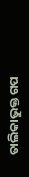ତାଲିକାଭୁକ୍ତ ଗପ